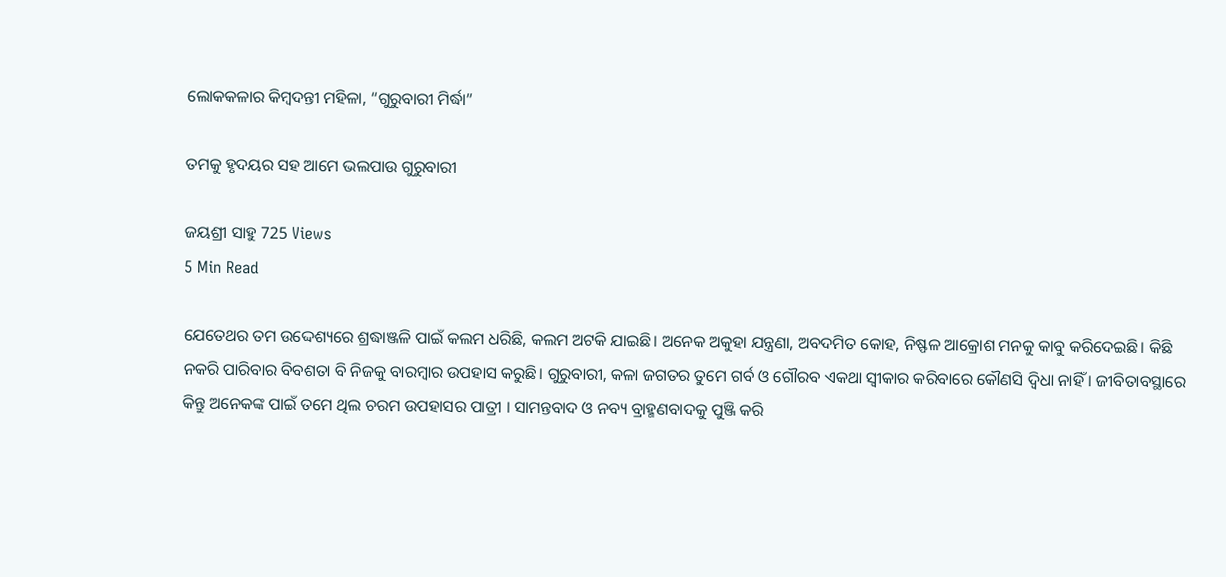ଲୋକକଳାର କିମ୍ବଦନ୍ତୀ ମହିଳା, “ଗୁରୁବାରୀ ମିର୍ଦ୍ଧା”

ତମକୁ ହୃଦୟର ସହ ଆମେ ଭଲପାଉ ଗୁରୁବାରୀ

ଜୟଶ୍ରୀ ସାହୁ 725 Views
5 Min Read

ଯେତେଥର ତମ ଉଦ୍ଦେଶ୍ୟରେ ଶ୍ରଦ୍ଧାଞ୍ଜଳି ପାଇଁ କଲମ ଧରିଛି, କଲମ ଅଟକି ଯାଇଛି। ଅନେକ ଅକୁହା ଯନ୍ତ୍ରଣା, ଅବଦମିତ କୋହ, ନିଷ୍ଫଳ ଆକ୍ରୋଶ ମନକୁ କାବୁ କରିଦେଇଛି। କିଛି ନକରି ପାରିବାର ବିବଶତା ବି ନିଜକୁ ବାରମ୍ବାର ଉପହାସ କରୁଛି। ଗୁରୁବାରୀ, କଳା ଜଗତର ତୁମେ ଗର୍ବ ଓ ଗୌରବ ଏକଥା ସ୍ୱୀକାର କରିବାରେ କୌଣସି ଦ୍ୱିଧା ନାହିଁ । ଜୀବିତାବସ୍ଥାରେ କିନ୍ତୁ ଅନେକଙ୍କ ପାଇଁ ତମେ ଥିଲ ଚରମ ଉପହାସର ପାତ୍ରୀ । ସାମନ୍ତବାଦ ଓ ନବ୍ୟ ବ୍ରାହ୍ମଣବାଦକୁ ପୁଞ୍ଜି କରି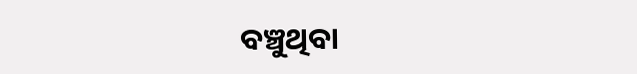ବଞ୍ଚୁଥିବା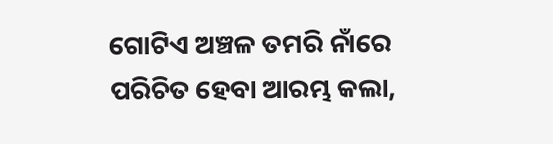ଗୋଟିଏ ଅଞ୍ଚଳ ତମରି ନାଁରେ ପରିଚିତ ହେବା ଆରମ୍ଭ କଲା,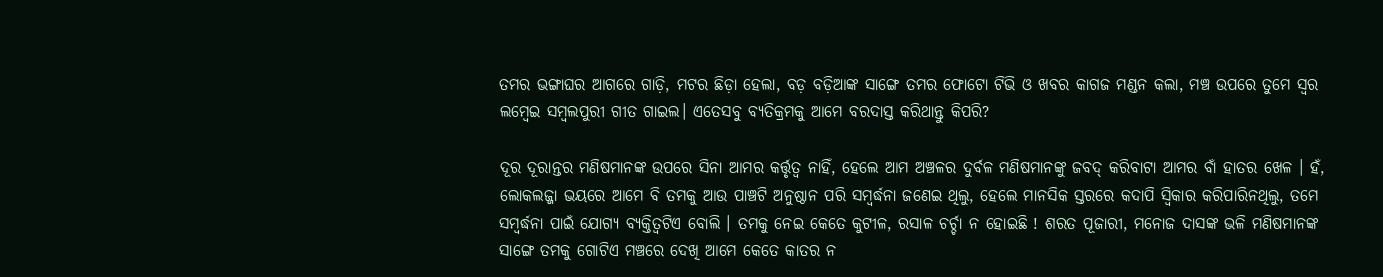ତମର ଭଙ୍ଗାଘର ଆଗରେ ଗାଡ଼ି, ମଟର ଛିଡ଼ା ହେଲା, ବଡ଼ ବଡ଼ିଆଙ୍କ ସାଙ୍ଗେ ତମର ଫୋଟୋ ଟିଭି ଓ ଖବର କାଗଜ ମଣ୍ଡନ କଲା, ମଞ୍ଚ ଉପରେ ତୁମେ ସ୍ୱର ଲମ୍ବେଇ ସମ୍ବଲପୁରୀ ଗୀତ ଗାଇଲ। ଏତେସବୁ ବ୍ୟତିକ୍ରମକୁ ଆମେ ବରଦାସ୍ତ କରିଥାନ୍ତୁ କିପରି?

ଦୂର ଦୂରାନ୍ତର ମଣିଷମାନଙ୍କ ଉପରେ ସିନା ଆମର କର୍ତ୍ତୃତ୍ୱ ନାହିଁ, ହେଲେ ଆମ ଅଞ୍ଚଳର ଦୁର୍ବଳ ମଣିଷମାନଙ୍କୁ ଜବଦ୍ କରିବାଟା ଆମର ବାଁ ହାତର ଖେଳ । ହଁ, ଲୋକଲଜ୍ଜା ଭୟରେ ଆମେ ବି ତମକୁ ଆଉ ପାଞ୍ଚଟି ଅନୁଷ୍ଠାନ ପରି ସମ୍ବର୍ଦ୍ଧନା ଜଣେଇ ଥିଲୁ, ହେଲେ ମାନସିକ ସ୍ତରରେ କଦାପି ସ୍ୱିକାର କରିପାରିନଥିଲୁ, ତମେ ସମ୍ବର୍ଦ୍ଧନା ପାଇଁ ଯୋଗ୍ୟ ବ୍ୟକ୍ତିତ୍ୱଟିଏ ବୋଲି । ତମକୁ ନେଇ କେତେ କୁଟୀଳ, ରସାଳ ଚର୍ଚ୍ଚା ନ ହୋଇଛି ! ଶରତ ପୂଜାରୀ, ମନୋଜ ଦାସଙ୍କ ଭଳି ମଣିଷମାନଙ୍କ ସାଙ୍ଗେ ତମକୁ ଗୋଟିଏ ମଞ୍ଚରେ ଦେଖି ଆମେ କେତେ କାତର ନ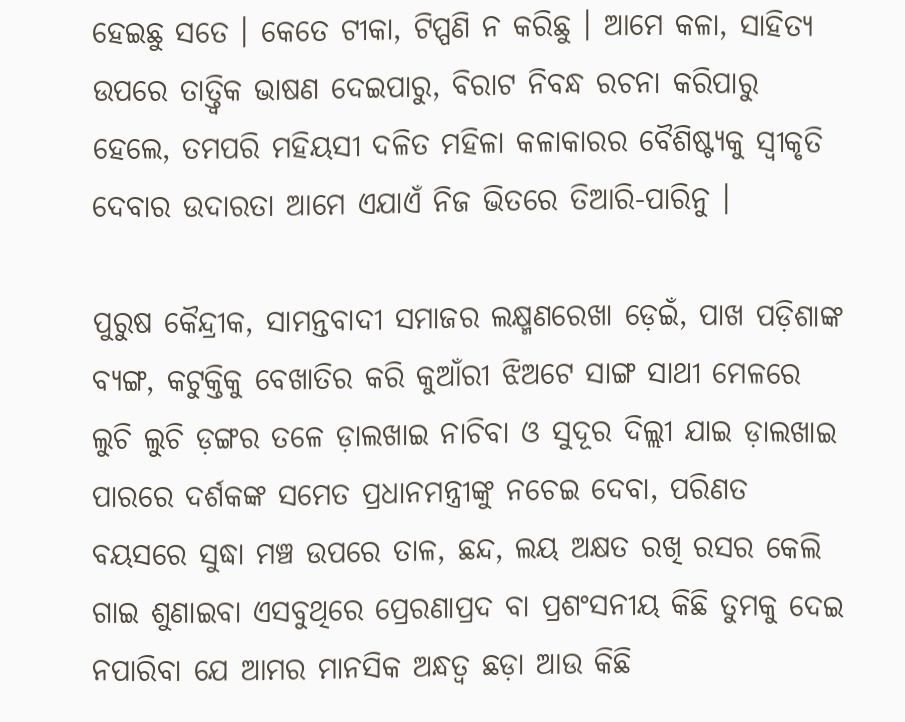ହେଇଛୁ ସତେ । କେତେ ଟୀକା, ଟିପ୍ପଣି ନ କରିଛୁ । ଆମେ କଳା, ସାହିତ୍ୟ ଉପରେ ତାତ୍ତ୍ୱିକ ଭାଷଣ ଦେଇପାରୁ, ବିରାଟ ନିବନ୍ଧ ରଚନା କରିପାରୁ ହେଲେ, ତମପରି ମହିୟସୀ ଦଳିତ ମହିଳା କଳାକାରର ବୈଶିଷ୍ଟ୍ୟକୁ ସ୍ୱୀକୃତି ଦେବାର ଉଦାରତା ଆମେ ଏଯାଏଁ ନିଜ ଭିତରେ ତିଆରି-ପାରିନୁ ।

ପୁରୁଷ କୈନ୍ଦ୍ରୀକ, ସାମନ୍ତବାଦୀ ସମାଜର ଲକ୍ଷ୍ମଣରେଖା ଡ଼େଇଁ, ପାଖ ପଡ଼ିଶାଙ୍କ ବ୍ୟଙ୍ଗ, କଟୁକ୍ତିକୁ ବେଖାତିର କରି କୁଆଁରୀ ଝିଅଟେ ସାଙ୍ଗ ସାଥୀ ମେଳରେ ଲୁଚି ଲୁଚି ଡ଼ଙ୍ଗର ତଳେ ଡ଼ାଲଖାଇ ନାଚିବା ଓ ସୁଦୂର ଦିଲ୍ଲୀ ଯାଇ ଡ଼ାଲଖାଇ ପାରରେ ଦର୍ଶକଙ୍କ ସମେତ ପ୍ରଧାନମନ୍ତ୍ରୀଙ୍କୁ ନଚେଇ ଦେବା, ପରିଣତ ବୟସରେ ସୁଦ୍ଧା ମଞ୍ଚ ଉପରେ ତାଳ, ଛନ୍ଦ, ଲୟ ଅକ୍ଷତ ରଖି ରସର କେଲି ଗାଇ ଶୁଣାଇବା ଏସବୁଥିରେ ପ୍ରେରଣାପ୍ରଦ ବା ପ୍ରଶଂସନୀୟ କିଛି ତୁମକୁ ଦେଇ ନପାରିବା ଯେ ଆମର ମାନସିକ ଅନ୍ଧତ୍ୱ ଛଡ଼ା ଆଉ କିଛି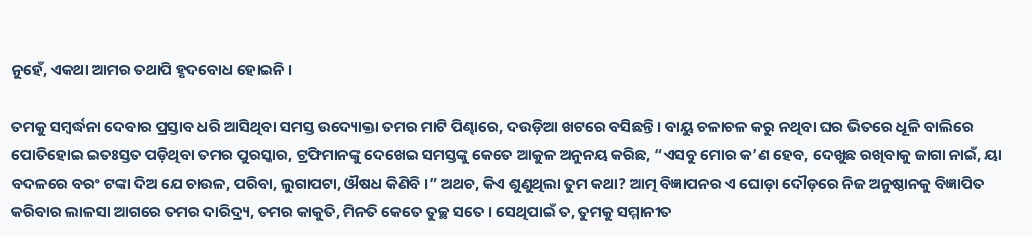ନୁହେଁ, ଏକଥା ଆମର ତଥାପି ହୃଦବୋଧ ହୋଇନି ।

ତମକୁ ସମ୍ବର୍ଦ୍ଧନା ଦେବାର ପ୍ରସ୍ତାବ ଧରି ଆସିଥିବା ସମସ୍ତ ଉଦ୍ୟୋକ୍ତା ତମର ମାଟି ପିଣ୍ଢାରେ, ଦଉଡ଼ିଆ ଖଟରେ ବସିଛନ୍ତି। ବାୟୁ ଚଳାଚଳ କରୁ ନଥିବା ଘର ଭିତରେ ଧୂଳି ବାଲିରେ ପୋତିହୋଇ ଇତଃସ୍ତତ ପଡ଼ିଥିବା ତମର ପୁରସ୍କାର, ଟ୍ରଫିମାନଙ୍କୁ ଦେଖେଇ ସମସ୍ତଙ୍କୁ କେତେ ଆକୁଳ ଅନୁନୟ କରିଛ, “ଏସବୁ ମୋର କ’ଣ ହେବ, ଦେଖୁଛ ରଖିବାକୁ ଜାଗା ନାଇଁ, ୟା ବଦଳରେ ବରଂ ଟଙ୍କା ଦିଅ ଯେ ଚାଉଳ, ପରିବା, ଲୁଗାପଟା, ଔଷଧ କିଣିବି ।” ଅଥଚ, କିଏ ଶୁଣୁଥିଲା ତୁମ କଥା? ଆତ୍ମ ବିଜ୍ଞାପନର ଏ ଘୋଡ଼ା ଦୌଡ଼ରେ ନିଜ ଅନୁଷ୍ଠାନକୁ ବିଜ୍ଞାପିତ କରିବାର ଲାଳସା ଆଗରେ ତମର ଦାରିଦ୍ର୍ୟ, ତମର କାକୁତି, ମିନତି କେତେ ତୁଚ୍ଛ ସତେ । ସେଥିପାଇଁ ତ, ତୁମକୁ ସମ୍ମାନୀତ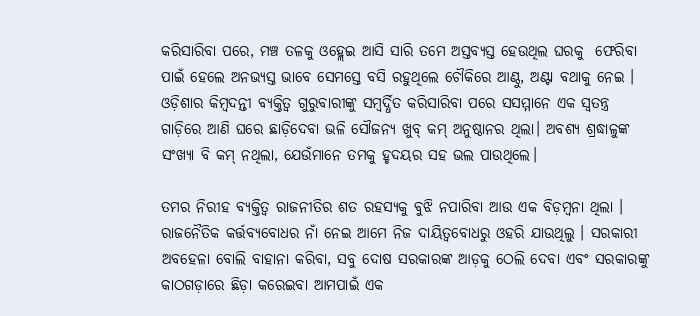କରିସାରିବା ପରେ, ମଞ୍ଚ ତଳକୁ ଓହ୍ଲେଇ ଆସି ସାରି ତମେ ଅସ୍ତବ୍ୟସ୍ତ ହେଉଥିଲ ଘରକୁ  ଫେରିବା ପାଇଁ ହେଲେ ଅନଭ୍ୟସ୍ତ ଭାବେ ସେମସ୍ତେ ବସି ରହୁଥିଲେ ଚୌକିରେ ଆଣ୍ଠୁ, ଅଣ୍ଟା ବଥାକୁ ନେଇ । ଓଡ଼ିଶାର କିମ୍ବଦନ୍ତୀ ବ୍ୟକ୍ତିତ୍ୱ ଗୁରୁବାରୀଙ୍କୁ ସମ୍ବର୍ଦ୍ଧିତ କରିସାରିବା ପରେ ସସମ୍ମାନେ ଏକ ସ୍ୱତନ୍ତ୍ର ଗାଡ଼ିରେ ଆଣି ଘରେ ଛାଡ଼ିଦେବା ଭଳି ସୌଜନ୍ୟ ଖୁବ୍ କମ୍ ଅନୁଷ୍ଠାନର ଥିଲା। ଅବଶ୍ୟ ଶ୍ରଦ୍ଧାଳୁଙ୍କ ସଂଖ୍ୟା ବି କମ୍ ନଥିଲା, ଯେଉଁମାନେ ତମକୁ ହୃଦୟର ସହ ଭଲ ପାଉଥିଲେ।

ତମର ନିରୀହ ବ୍ୟକ୍ତିତ୍ୱ ରାଜନୀତିର ଶତ ରହସ୍ୟକୁ ବୁଝି ନପାରିବା ଆଉ ଏକ ବିଡ଼ମ୍ବନା ଥିଲା । ରାଜନୈତିକ କର୍ତ୍ତବ୍ୟବୋଧର ନାଁ ନେଇ ଆମେ ନିଜ ଦାୟିତ୍ୱବୋଧରୁ ଓହରି ଯାଉଥିଲୁ । ସରକାରୀ ଅବହେଳା ବୋଲି ବାହାନା କରିବା, ସବୁ ଦୋଷ ସରକାରଙ୍କ ଆଡ଼କୁ ଠେଲି ଦେବା ଏବଂ ସରକାରଙ୍କୁ କାଠଗଡ଼ାରେ ଛିଡ଼ା କରେଇବା ଆମପାଇଁ ଏକ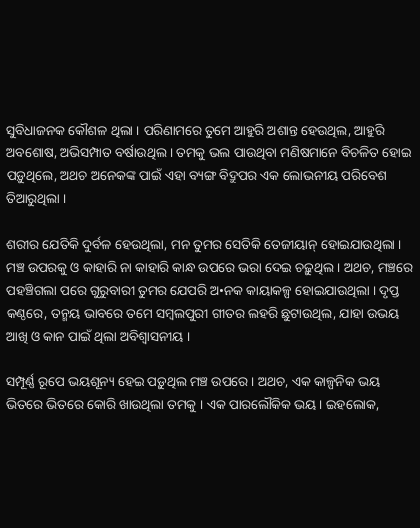ସୁବିଧାଜନକ କୌଶଳ ଥିଲା । ପରିଣାମରେ ତୁମେ ଆହୁରି ଅଶାନ୍ତ ହେଉଥିଲ, ଆହୁରି ଅବଶୋଷ, ଅଭିସମ୍ପାତ ବର୍ଷାଉଥିଲ । ତମକୁ ଭଲ ପାଉଥିବା ମଣିଷମାନେ ବିଚଳିତ ହୋଇ ପଡ଼ୁଥିଲେ, ଅଥଚ ଅନେକଙ୍କ ପାଇଁ ଏହା ବ୍ୟଙ୍ଗ ବିଦ୍ରୁପର ଏକ ଲୋଭନୀୟ ପରିବେଶ ତିଆରୁଥିଲା ।

ଶରୀର ଯେତିକି ଦୁର୍ବଳ ହେଉଥିଲା, ମନ ତୁମର ସେତିକି ତେଜୀୟାନ୍ ହୋଇଯାଉଥିଲା । ମଞ୍ଚ ଉପରକୁ ଓ କାହାରି ନା କାହାରି କାନ୍ଧ ଉପରେ ଭରା ଦେଇ ଚଢ଼ୁଥିଲ । ଅଥଚ, ମଞ୍ଚରେ ପହଞ୍ଚିଗଲା ପରେ ଗୁରୁବାରୀ ତୁମର ଯେପରି ଅ•ନକ କାୟାକଳ୍ପ ହୋଇଯାଉଥିଲା । ଦୃପ୍ତ କଣ୍ଠରେ, ତନ୍ମୟ ଭାବରେ ତମେ ସମ୍ବଲପୁରୀ ଗୀତର ଲହରି ଛୁଟାଉଥିଲ, ଯାହା ଉଭୟ ଆଖି ଓ କାନ ପାଇଁ ଥିଲା ଅବିଶ୍ୱାସନୀୟ ।

ସମ୍ପୂର୍ଣ୍ଣ ରୂପେ ଭୟଶୂନ୍ୟ ହେଇ ପଡ଼ୁଥିଲ ମଞ୍ଚ ଉପରେ । ଅଥଚ, ଏକ କାଳ୍ପନିକ ଭୟ ଭିତରେ ଭିତରେ କୋରି ଖାଉଥିଲା ତମକୁ । ଏକ ପାରଲୌକିକ ଭୟ। ଇହଲୋକ,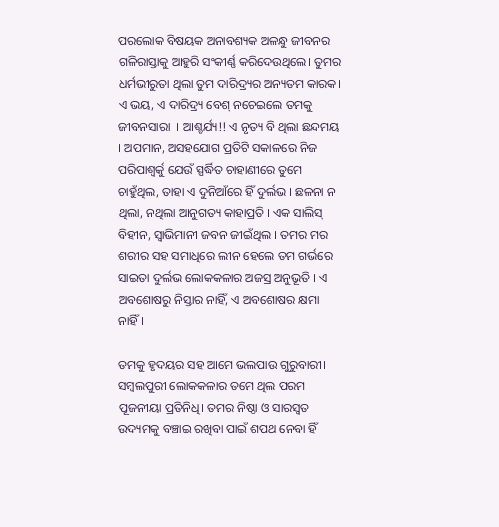ପରଲୋକ ବିଷୟକ ଅନାବଶ୍ୟକ ଅଳନ୍ଧୁ ଜୀବନର ଗଳିରାସ୍ତାକୁ ଆହୁରି ସଂକୀର୍ଣ୍ଣ କରିଦେଉଥିଲେ। ତୁମର ଧର୍ମଭୀରୁତା ଥିଲା ତୁମ ଦାରିଦ୍ର୍ୟର ଅନ୍ୟତମ କାରକ। ଏ ଭୟ, ଏ ଦାରିଦ୍ର୍ୟ ବେଶ୍ ନଚେଇଲେ ତମକୁ ଜୀବନସାରା  । ଆଶ୍ଚର୍ଯ୍ୟ!! ଏ ନୃତ୍ୟ ବି ଥିଲା ଛନ୍ଦମୟ । ଅପମାନ, ଅସହଯୋଗ ପ୍ରତିଟି ସକାଳରେ ନିଜ ପରିପାଶ୍ୱର୍କୁ ଯେଉଁ ସ୍ପର୍ଦ୍ଧିତ ଚାହାଣୀରେ ତୁମେ ଚାହୁଁଥିଲ, ତାହା ଏ ଦୁନିଆଁରେ ହିଁ ଦୁର୍ଲଭ । ଛଳନା ନ ଥିଲା, ନଥିଲା ଆନୁଗତ୍ୟ କାହାପ୍ରତି । ଏକ ସାଲିସ୍ ବିହୀନ, ସ୍ୱାଭିମାନୀ ଜବନ ଜୀଇଁଥିଲ । ତମର ମର ଶରୀର ସହ ସମାଧିରେ ଲୀନ ହେଲେ ତମ ଗର୍ଭରେ ସାଇତା ଦୁର୍ଲଭ ଲୋକକଳାର ଅଜସ୍ର ଅନୁଭୂତି । ଏ ଅବଶୋଷରୁ ନିସ୍ତାର ନାହିଁ, ଏ ଅବଶୋଷର କ୍ଷମା ନାହିଁ।

ତମକୁ ହୃଦୟର ସହ ଆମେ ଭଲପାଉ ଗୁରୁବାରୀ। ସମ୍ବଲପୁରୀ ଲୋକକଳାର ତମେ ଥିଲ ପରମ ପୂଜନୀୟା ପ୍ରତିନିଧି। ତମର ନିଷ୍ଠା ଓ ସାରସ୍ୱତ ଉଦ୍ୟମକୁ ବଞ୍ଚାଇ ରଖିବା ପାଇଁ ଶପଥ ନେବା ହିଁ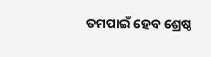ତମପାଇଁ ହେବ ଶ୍ରେଷ୍ଠ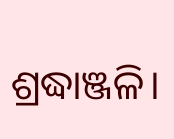ଶ୍ରଦ୍ଧାଞ୍ଜଳି।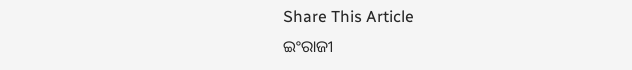Share This Article
ଇଂରାଜୀ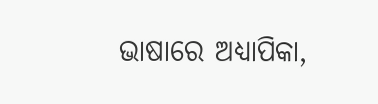ଭାଷାରେ ଅଧ୍ୟାପିକା,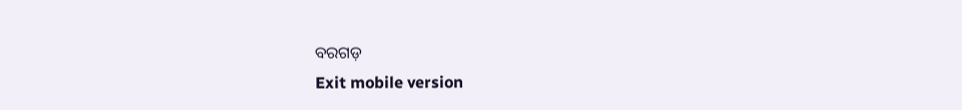ବରଗଡ଼
Exit mobile version